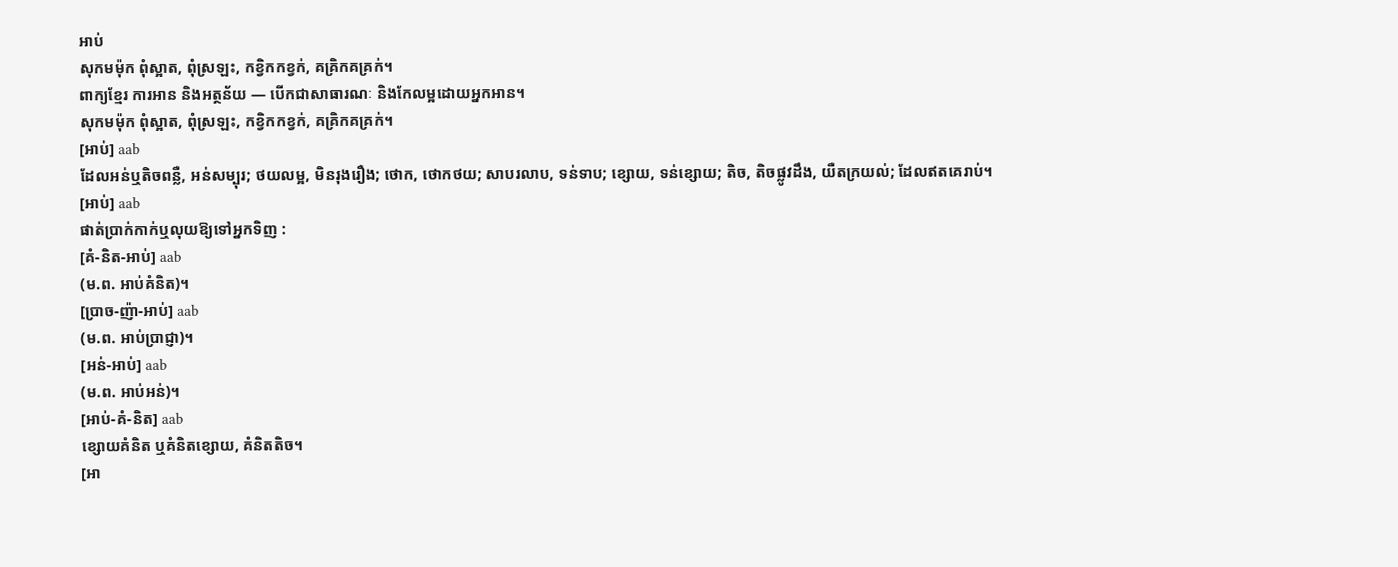អាប់
សុកមម៉ុក ពុំស្អាត, ពុំស្រឡះ, កខ្វិកកខ្វក់, គគ្រិកគគ្រក់។
ពាក្យខ្មែរ ការអាន និងអត្ថន័យ — បើកជាសាធារណៈ និងកែលម្អដោយអ្នកអាន។
សុកមម៉ុក ពុំស្អាត, ពុំស្រឡះ, កខ្វិកកខ្វក់, គគ្រិកគគ្រក់។
[អាប់] aab
ដែលអន់ឬតិចពន្លឺ, អន់សម្បុរ; ថយលម្អ, មិនរុងរឿង; ថោក, ថោកថយ; សាបរលាប, ទន់ទាប; ខ្សោយ, ទន់ខ្សោយ; តិច, តិចផ្លូវដឹង, យឺតក្រយល់; ដែលឥតគេរាប់។
[អាប់] aab
ផាត់ប្រាក់កាក់ឬលុយឱ្យទៅអ្នកទិញ :
[គំ-និត-អាប់] aab
(ម.ព. អាប់គំនិត)។
[ប្រាច-ញ៉ា-អាប់] aab
(ម.ព. អាប់ប្រាជ្ញា)។
[អន់-អាប់] aab
(ម.ព. អាប់អន់)។
[អាប់-គំ-និត] aab
ខ្សោយគំនិត ឬគំនិតខ្សោយ, គំនិតតិច។
[អា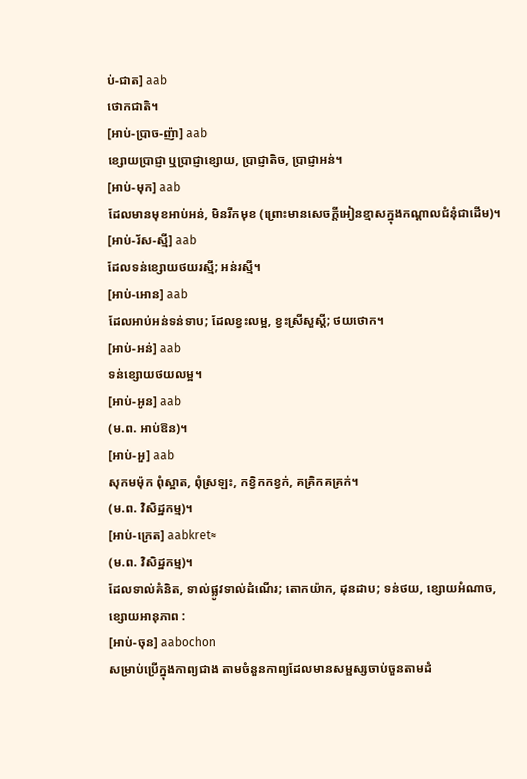ប់-ជាត] aab
ថោកជាតិ។
[អាប់-ប្រាច-ញ៉ា] aab
ខ្សោយប្រាជ្ញា ឬប្រាជ្ញាខ្សោយ, ប្រាជ្ញាតិច, ប្រាជ្ញាអន់។
[អាប់-មុក] aab
ដែលមានមុខអាប់អន់, មិនរីកមុខ (ព្រោះមានសេចក្ដីអៀនខ្មាសក្នុងកណ្ដាលជំនុំជាដើម)។
[អាប់-រ័ស-ស្មី] aab
ដែលទន់ខ្សោយថយរស្មី; អន់រស្មី។
[អាប់-អោន] aab
ដែលអាប់អន់ទន់ទាប; ដែលខ្វះលម្អ, ខ្វះស្រីសួស្ដី; ថយថោក។
[អាប់-អន់] aab
ទន់ខ្សោយថយលម្អ។
[អាប់-អូន] aab
(ម.ព. អាប់ឱន)។
[អាប់-អួ] aab
សុកមម៉ុក ពុំស្អាត, ពុំស្រឡះ, កខ្វិកកខ្វក់, គគ្រិកគគ្រក់។
(ម.ព. វិសិដ្ឋកម្ម)។
[អាប់-ក្រេត] aabkret≈
(ម.ព. វិសិដ្ឋកម្ម)។
ដែលទាល់គំនិត, ទាល់ផ្លូវទាល់ដំណើរ; តោកយ៉ាក, ដុនដាប; ទន់ថយ, ខ្សោយអំណាច, ខ្សោយអានុភាព :
[អាប់-ចុន] aabochon
សម្រាប់ប្រើក្នុងកាព្យជាង តាមចំនួនកាព្យដែលមានសម្ផស្សចាប់ចួនតាមដំ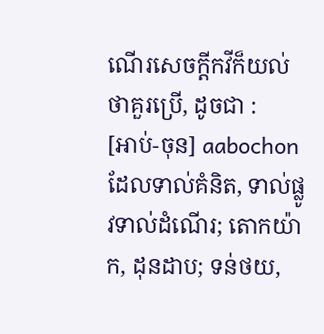ណើរសេចក្ដីកវីក៏យល់ថាគួរប្រើ, ដូចជា :
[អាប់-ចុន] aabochon
ដែលទាល់គំនិត, ទាល់ផ្លូវទាល់ដំណើរ; តោកយ៉ាក, ដុនដាប; ទន់ថយ,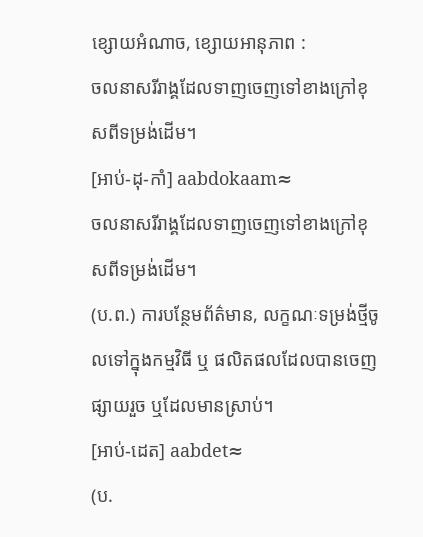ខ្សោយអំណាច, ខ្សោយអានុភាព :
ចលនាសរីរាង្គដែលទាញចេញទៅខាងក្រៅខុសពីទម្រង់ដើម។
[អាប់-ដុ-កាំ] aabdokaam≈
ចលនាសរីរាង្គដែលទាញចេញទៅខាងក្រៅខុសពីទម្រង់ដើម។
(ប.ព.) ការបន្ថែមព័ត៌មាន, លក្ខណៈទម្រង់ថ្មីចូលទៅក្នុងកម្មវិធី ឬ ផលិតផលដែលបានចេញផ្សាយរួច ឬដែលមានស្រាប់។
[អាប់-ដេត] aabdet≈
(ប.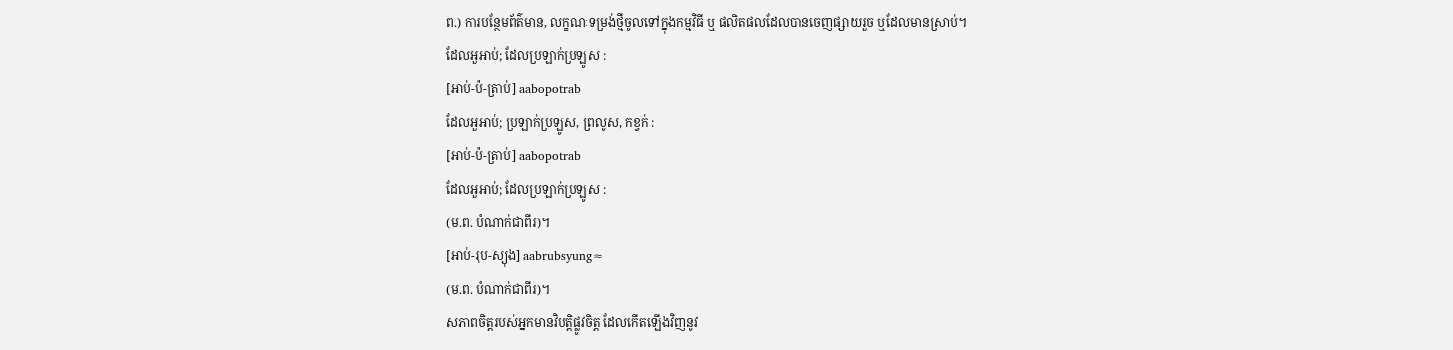ព.) ការបន្ថែមព័ត៌មាន, លក្ខណៈទម្រង់ថ្មីចូលទៅក្នុងកម្មវិធី ឬ ផលិតផលដែលបានចេញផ្សាយរួច ឬដែលមានស្រាប់។
ដែលអួអាប់; ដែលប្រឡាក់ប្រឡូស :
[អាប់-ប៉-ត្រាប់] aabopotrab
ដែលអួអាប់; ប្រឡាក់ប្រឡូស, ព្រលូស, កខ្វក់ :
[អាប់-ប៉-ត្រាប់] aabopotrab
ដែលអួអាប់; ដែលប្រឡាក់ប្រឡូស :
(ម.ព. បំណាក់ជាពីរ)។
[អាប់-រុប-ស្យុង] aabrubsyung≈
(ម.ព. បំណាក់ជាពីរ)។
សភាពចិត្តរបស់អ្នកមានវិបត្តិផ្លូវចិត្ត ដែលកើតឡើងវិញនូវ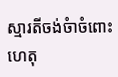ស្មារតីចង់ចំាចំពោះហេតុ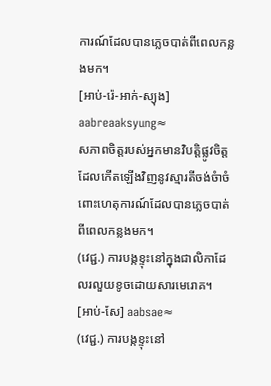ការណ៍ដែលបានភ្លេចបាត់ពីពេលកន្លងមក។
[អាប់-រ៉េ-អាក់-ស្យុង] aabreaaksyung≈
សភាពចិត្តរបស់អ្នកមានវិបត្តិផ្លូវចិត្ត ដែលកើតឡើងវិញនូវស្មារតីចង់ចំាចំពោះហេតុការណ៍ដែលបានភ្លេចបាត់ពីពេលកន្លងមក។
(វេជ្ជ.) ការបង្កខ្ទុះនៅក្នុងជាលិកាដែលរលួយខូចដោយសារមេរោគ។
[អាប់-សែ] aabsae≈
(វេជ្ជ.) ការបង្កខ្ទុះនៅ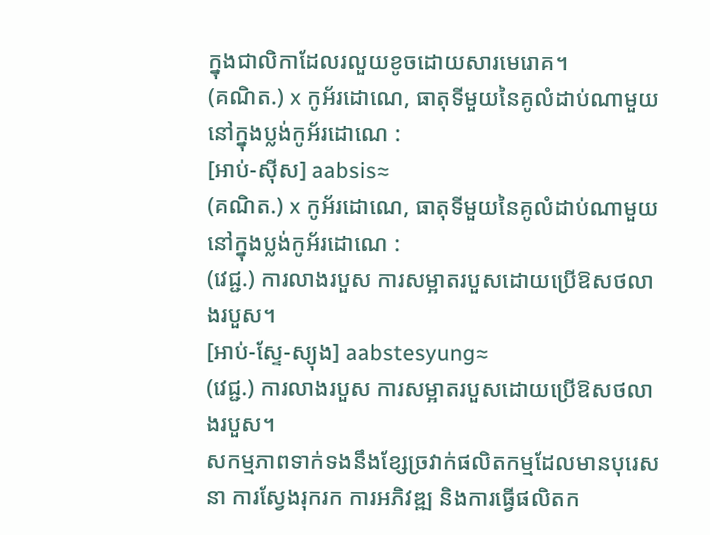ក្នុងជាលិកាដែលរលួយខូចដោយសារមេរោគ។
(គណិត.) x កូអ័រដោណេ, ធាតុទីមួយនៃគូលំដាប់ណាមួយនៅក្នុងប្លង់កូអ័រដោណេ :
[អាប់-ស៊ីស] aabsis≈
(គណិត.) x កូអ័រដោណេ, ធាតុទីមួយនៃគូលំដាប់ណាមួយនៅក្នុងប្លង់កូអ័រដោណេ :
(វេជ្ជ.) ការលាងរបួស ការសម្អាតរបួសដោយប្រើឱសថលាងរបួស។
[អាប់-ស្ទែ-ស្យុង] aabstesyung≈
(វេជ្ជ.) ការលាងរបួស ការសម្អាតរបួសដោយប្រើឱសថលាងរបួស។
សកម្មភាពទាក់ទងនឹងខ្សែច្រវាក់ផលិតកម្មដែលមានបុរេសនា ការស្វែងរុករក ការអភិវឌ្ឍ និងការធ្វើផលិតក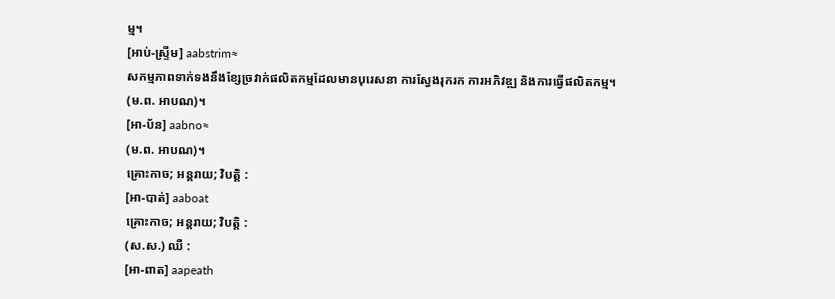ម្ម។
[អាប់-ស្ទ្រីម] aabstrim≈
សកម្មភាពទាក់ទងនឹងខ្សែច្រវាក់ផលិតកម្មដែលមានបុរេសនា ការស្វែងរុករក ការអភិវឌ្ឍ និងការធ្វើផលិតកម្ម។
(ម.ព. អាបណ)។
[អា-ប័ន] aabno≈
(ម.ព. អាបណ)។
គ្រោះកាច; អន្តរាយ; វិបត្តិ :
[អា-បាត់] aaboat
គ្រោះកាច; អន្តរាយ; វិបត្តិ :
(ស.ស.) ឈឺ :
[អា-ពាត] aapeath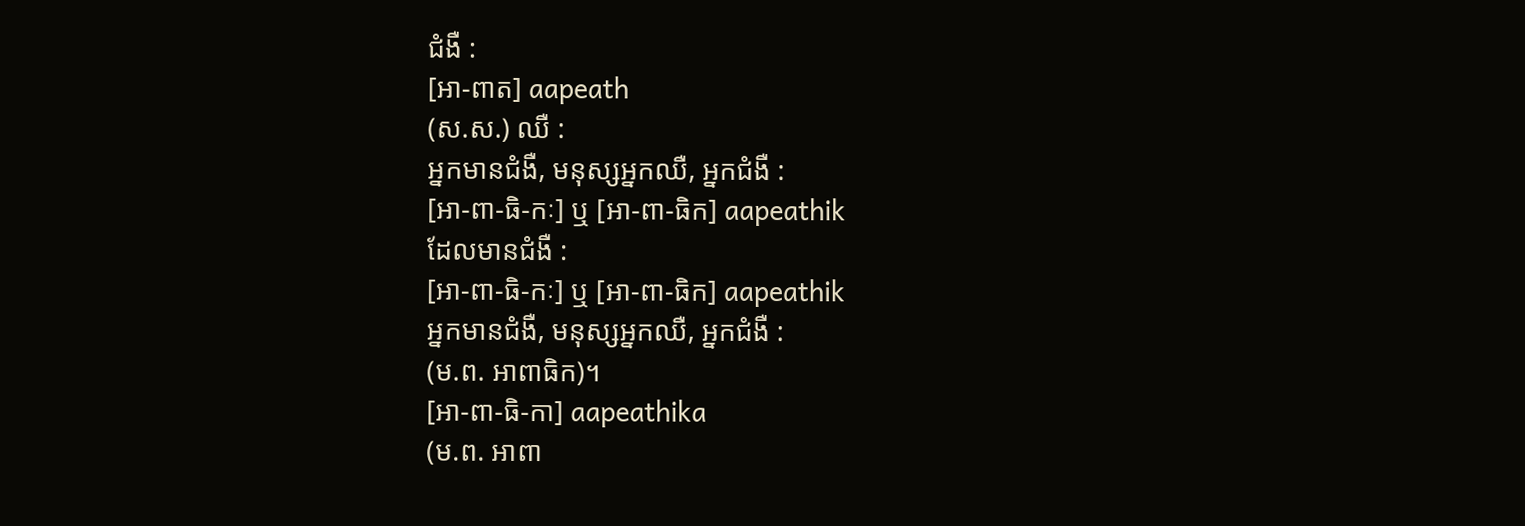ជំងឺ :
[អា-ពាត] aapeath
(ស.ស.) ឈឺ :
អ្នកមានជំងឺ, មនុស្សអ្នកឈឺ, អ្នកជំងឺ :
[អា-ពា-ធិ-កៈ] ឬ [អា-ពា-ធិក] aapeathik
ដែលមានជំងឺ :
[អា-ពា-ធិ-កៈ] ឬ [អា-ពា-ធិក] aapeathik
អ្នកមានជំងឺ, មនុស្សអ្នកឈឺ, អ្នកជំងឺ :
(ម.ព. អាពាធិក)។
[អា-ពា-ធិ-កា] aapeathika
(ម.ព. អាពា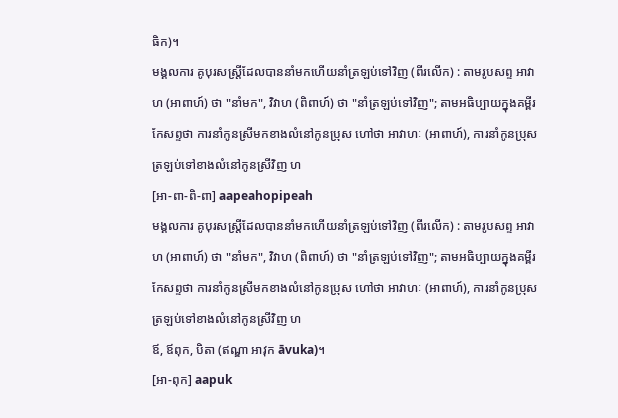ធិក)។
មង្គលការ គូបុរសស្ត្រីដែលបាននាំមកហើយនាំត្រឡប់ទៅវិញ (ពីរលើក) : តាមរូបសព្ទ អាវាហ (អាពាហ៍) ថា "នាំមក", វិវាហ (ពិពាហ៍) ថា "នាំត្រឡប់ទៅវិញ"; តាមអធិប្បាយក្នុងគម្ពីរកែសព្ទថា ការនាំកូនស្រីមកខាងលំនៅកូនប្រុស ហៅថា អាវាហៈ (អាពាហ៍), ការនាំកូនប្រុសត្រឡប់ទៅខាងលំនៅកូនស្រីវិញ ហ
[អា-ពា-ពិ-ពា] aapeahopipeah
មង្គលការ គូបុរសស្ត្រីដែលបាននាំមកហើយនាំត្រឡប់ទៅវិញ (ពីរលើក) : តាមរូបសព្ទ អាវាហ (អាពាហ៍) ថា "នាំមក", វិវាហ (ពិពាហ៍) ថា "នាំត្រឡប់ទៅវិញ"; តាមអធិប្បាយក្នុងគម្ពីរកែសព្ទថា ការនាំកូនស្រីមកខាងលំនៅកូនប្រុស ហៅថា អាវាហៈ (អាពាហ៍), ការនាំកូនប្រុសត្រឡប់ទៅខាងលំនៅកូនស្រីវិញ ហ
ឪ, ឪពុក, បិតា (ឥណ្ឌា អាវុក āvuka)។
[អា-ពុក] aapuk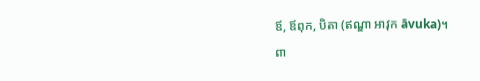ឪ, ឪពុក, បិតា (ឥណ្ឌា អាវុក āvuka)។
ពា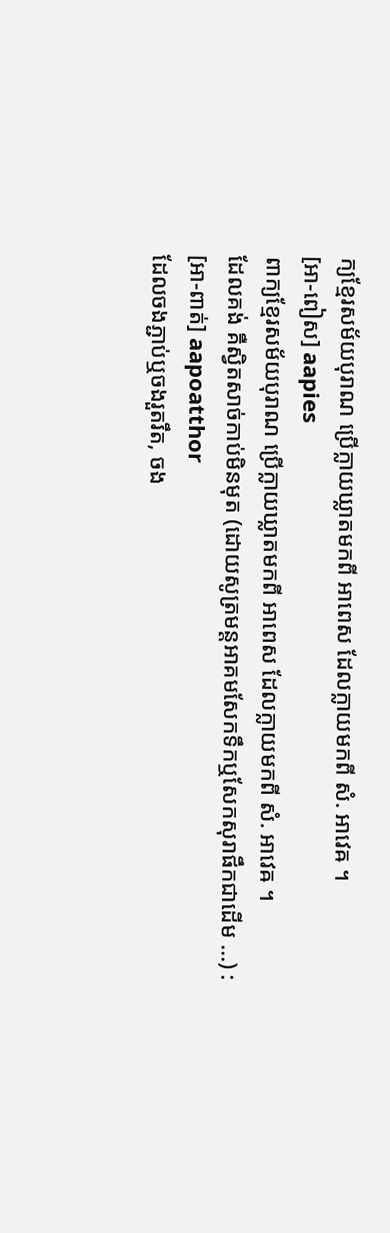ក្យខ្មែរសម័យបុរាណ ប្រើក្លាយឃ្លាតមកពី អាពេស ដែលក្លាយមកពី សំ. អាវេឝ ។
[អា-ពៀស] aapies
ពាក្យខ្មែរសម័យបុរាណ ប្រើក្លាយឃ្លាតមកពី អាពេស ដែលក្លាយមកពី សំ. អាវេឝ ។
ដែលគង់ គឺស្វិតសាច់កាប់មិនមុត (ដោយសូត្រមន្តអាគមសែកទឹកឬសែកសុរាផឹកជាដើម ...) :
[អា-ពាត់] aapoatthor
ដែលចងភ្ជាប់ឬចងរួតរឹត, ចង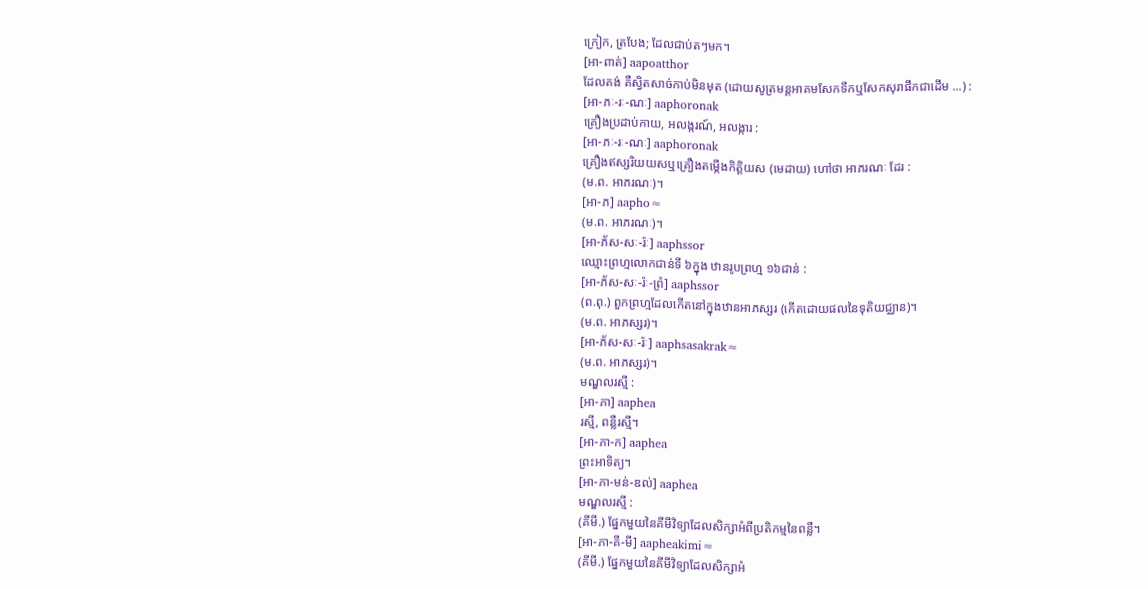ក្រៀក, ត្របែង; ដែលជាប់តៗមក។
[អា-ពាត់] aapoatthor
ដែលគង់ គឺស្វិតសាច់កាប់មិនមុត (ដោយសូត្រមន្តអាគមសែកទឹកឬសែកសុរាផឹកជាដើម ...) :
[អា-ភៈ-រៈ-ណៈ] aaphoronak
គ្រឿងប្រដាប់កាយ, អលង្ករណ៍, អលង្ការ :
[អា-ភៈ-រៈ-ណៈ] aaphoronak
គ្រឿងឥស្សរិយយសឬគ្រឿងតម្កើងកិត្តិយស (មេដាយ) ហៅថា អាភរណៈ ដែរ :
(ម.ព. អាភរណៈ)។
[អា-ភ] aapho≈
(ម.ព. អាភរណៈ)។
[អា-ភ័ស-សៈ-រ៉ៈ] aaphssor
ឈ្មោះព្រហ្មលោកជាន់ទី ៦ក្នុង ឋានរូបព្រហ្ម ១៦ជាន់ :
[អា-ភ័ស-សៈ-រ៉ៈ-ព្រំ] aaphssor
(ព.ពុ.) ពួកព្រហ្មដែលកើតនៅក្នុងឋានអាភស្សរ (កើតដោយផលនៃទុតិយជ្ឈាន)។
(ម.ព. អាភស្សរ)។
[អា-ភ័ស-សៈ-រ៉ៈ] aaphsasakrak≈
(ម.ព. អាភស្សរ)។
មណ្ឌលរស្មី :
[អា-ភា] aaphea
រស្មី, ពន្លឺរស្មី។
[អា-ភា-ក] aaphea
ព្រះអាទិត្យ។
[អា-ភា-មន់-ឌល់] aaphea
មណ្ឌលរស្មី :
(គីមី.) ផ្នែកមួយនៃគីមីវិទ្យាដែលសិក្សាអំពីប្រតិកម្មនៃពន្លឺ។
[អា-ភា-គី-មី] aapheakimi≈
(គីមី.) ផ្នែកមួយនៃគីមីវិទ្យាដែលសិក្សាអំ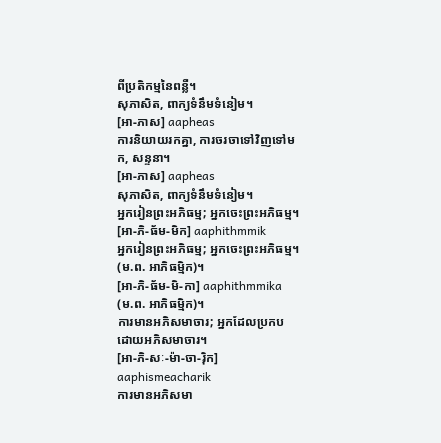ពីប្រតិកម្មនៃពន្លឺ។
សុភាសិត, ពាក្យទំនឹមទំនៀម។
[អា-ភាស] aapheas
ការនិយាយរកគ្នា, ការចរចាទៅវិញទៅមក, សន្ទនា។
[អា-ភាស] aapheas
សុភាសិត, ពាក្យទំនឹមទំនៀម។
អ្នករៀនព្រះអភិធម្ម; អ្នកចេះព្រះអភិធម្ម។
[អា-ភិ-ធ័ម-មិក] aaphithmmik
អ្នករៀនព្រះអភិធម្ម; អ្នកចេះព្រះអភិធម្ម។
(ម.ព. អាភិធម្មិក)។
[អា-ភិ-ធ័ម-មិ-កា] aaphithmmika
(ម.ព. អាភិធម្មិក)។
ការមានអភិសមាចារ; អ្នកដែលប្រកបដោយអភិសមាចារ។
[អា-ភិ-សៈ-ម៉ា-ចា-រ៉ិក] aaphismeacharik
ការមានអភិសមា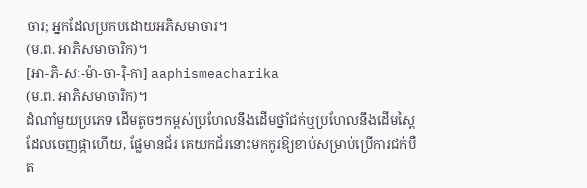ចារ; អ្នកដែលប្រកបដោយអភិសមាចារ។
(ម.ព. អាភិសមាចារិក)។
[អា-ភិ-សៈ-ម៉ា-ចា-រ៉ិ-កា] aaphismeacharika
(ម.ព. អាភិសមាចារិក)។
ដំណាំមួយប្រភេទ ដើមតូចៗកម្ពស់ប្រហែលនឹងដើមថ្នាំជក់ឬប្រហែលនឹងដើមស្ពៃដែលចេញផ្កាហើយ, ផ្លែមានជ័រ គេយកជ័រនោះមកកូរឱ្យខាប់សម្រាប់ប្រើការជក់បឺត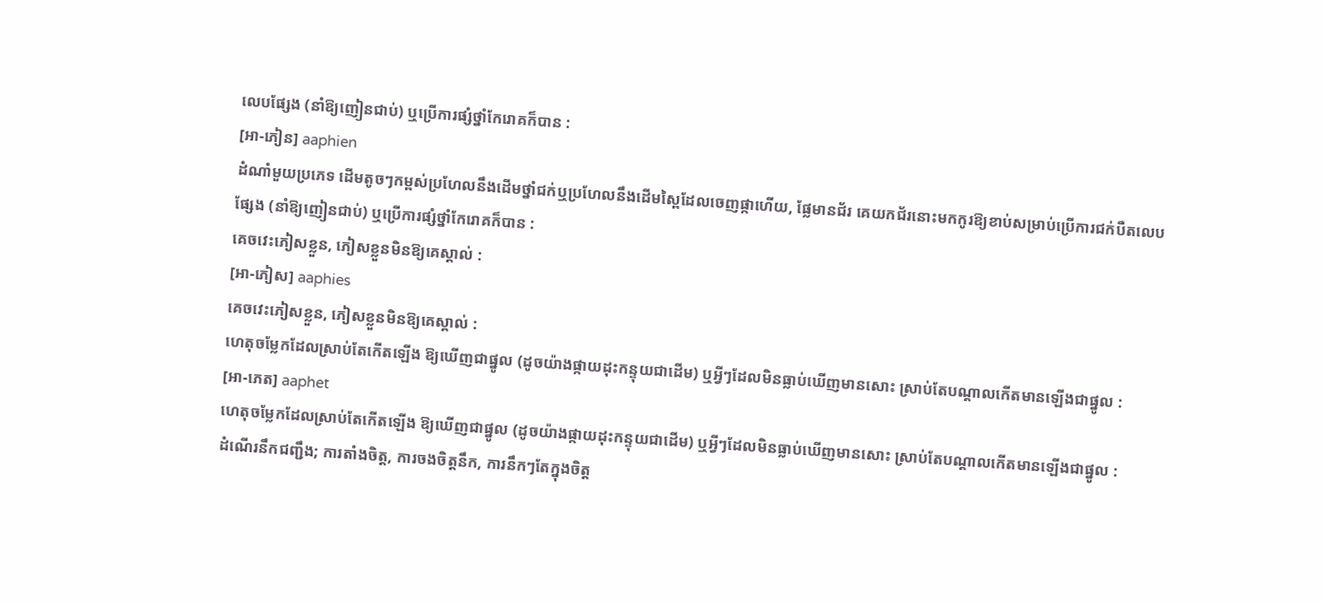លេបផ្សែង (នាំឱ្យញៀនជាប់) ឬប្រើការផ្សំថ្នាំកែរោគក៏បាន :
[អា-ភៀន] aaphien
ដំណាំមួយប្រភេទ ដើមតូចៗកម្ពស់ប្រហែលនឹងដើមថ្នាំជក់ឬប្រហែលនឹងដើមស្ពៃដែលចេញផ្កាហើយ, ផ្លែមានជ័រ គេយកជ័រនោះមកកូរឱ្យខាប់សម្រាប់ប្រើការជក់បឺតលេបផ្សែង (នាំឱ្យញៀនជាប់) ឬប្រើការផ្សំថ្នាំកែរោគក៏បាន :
គេចវេះភៀសខ្លួន, ភៀសខ្លួនមិនឱ្យគេស្គាល់ :
[អា-ភៀស] aaphies
គេចវេះភៀសខ្លួន, ភៀសខ្លួនមិនឱ្យគេស្គាល់ :
ហេតុចម្លែកដែលស្រាប់តែកើតឡើង ឱ្យឃើញជាផ្នូល (ដូចយ៉ាងផ្កាយដុះកន្ទុយជាដើម) ឬអ្វីៗដែលមិនធ្លាប់ឃើញមានសោះ ស្រាប់តែបណ្ដាលកើតមានឡើងជាផ្នូល :
[អា-ភេត] aaphet
ហេតុចម្លែកដែលស្រាប់តែកើតឡើង ឱ្យឃើញជាផ្នូល (ដូចយ៉ាងផ្កាយដុះកន្ទុយជាដើម) ឬអ្វីៗដែលមិនធ្លាប់ឃើញមានសោះ ស្រាប់តែបណ្ដាលកើតមានឡើងជាផ្នូល :
ដំណើរនឹកជញ្ជឹង; ការតាំងចិត្ត, ការចងចិត្តនឹក, ការនឹកៗតែក្នុងចិត្ត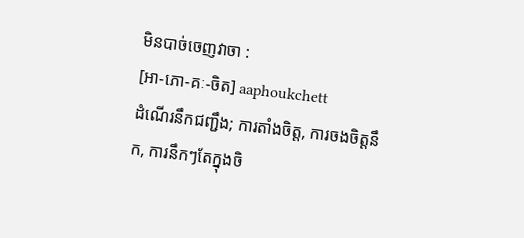មិនបាច់ចេញវាចា :
[អា-ភោ-គៈ-ចិត] aaphoukchett
ដំណើរនឹកជញ្ជឹង; ការតាំងចិត្ត, ការចងចិត្តនឹក, ការនឹកៗតែក្នុងចិ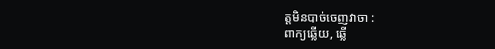ត្តមិនបាច់ចេញវាចា :
ពាក្យឆ្លើយ, ឆ្លើ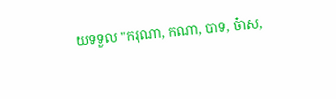យទទួល "ករុណា, កណា, បាទ, ច៎ាស,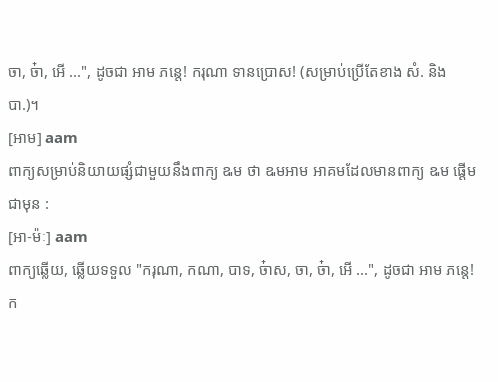ចា, ច៎ា, អើ ...", ដូចជា អាម ភន្តេ! ករុណា ទានប្រោស! (សម្រាប់ប្រើតែខាង សំ. និង បា.)។
[អាម] aam
ពាក្យសម្រាប់និយាយផ្សំជាមួយនឹងពាក្យ ឩម ថា ឩមអាម អាគមដែលមានពាក្យ ឩម ផ្ដើមជាមុន :
[អា-ម៉ៈ] aam
ពាក្យឆ្លើយ, ឆ្លើយទទួល "ករុណា, កណា, បាទ, ច៎ាស, ចា, ច៎ា, អើ ...", ដូចជា អាម ភន្តេ! ក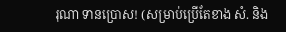រុណា ទានប្រោស! (សម្រាប់ប្រើតែខាង សំ. និង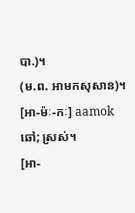បា.)។
(ម.ព. អាមកសុសាន)។
[អា-ម៉ៈ-កៈ] aamok
ឆៅ; ស្រស់។
[អា-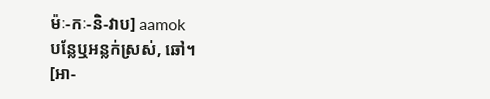ម៉ៈ-កៈ-និ-វាប] aamok
បន្លែឬអន្លក់ស្រស់, ឆៅ។
[អា-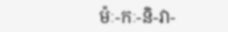ម៉ៈ-កៈ-និ-វា-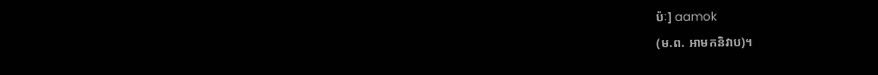ប៉ៈ] aamok
(ម.ព. អាមកនិវាប)។